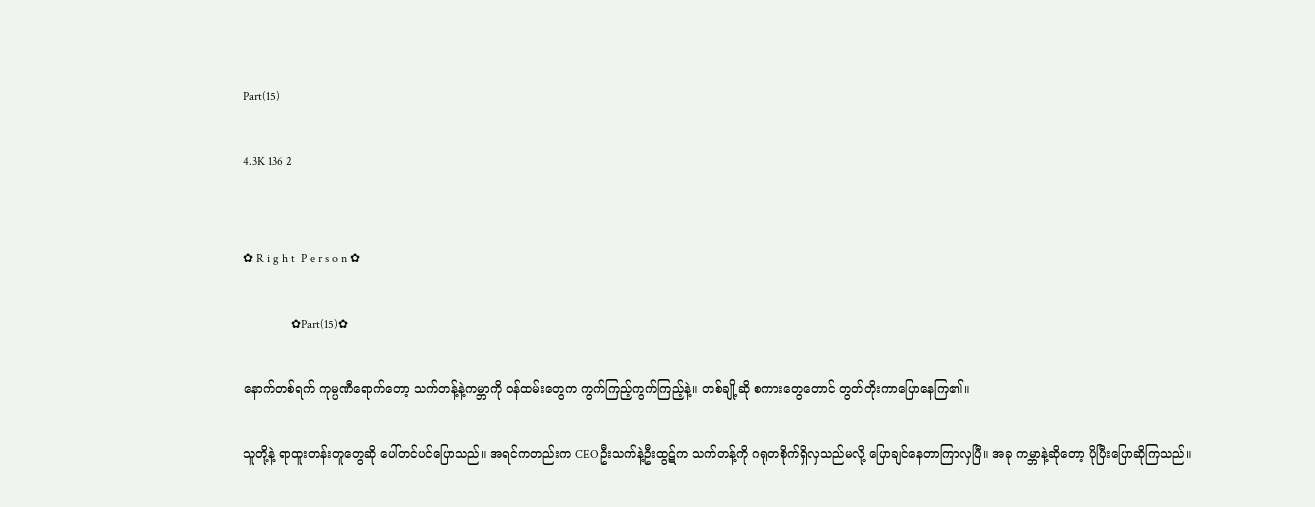Part(15)

4.3K 136 2


✿ R i g h t  P e r s o n ✿

                ✿Part(15)✿

နောက်တစ်ရက် ကုမ္ပဏီရောက်တော့ သက်တန့်နဲ့ကမ္ဘာကို ဝန်ထမ်းတွေက ကွက်ကြည့်ကွက်ကြည့်နဲ့။ တစ်ချို့ဆို စကားတွေတောင် ‌တွတ်တိုးကာပြောနေကြ၏။

သူတို့နဲ့ ရာထူးတန်းတူတွေဆို ပေါ်တင်ပင်ပြောသည်။ အရင်ကတည်းက CEOဦးသက်နဲ့ဦးထွဋ်က သက်တန့်ကို ဂရုတစိုက်ရှိလှသည်မလို့ ပြောချင်နေတာကြာလှပြီ။ အခု‌ ကမ္ဘာနဲ့ဆိုတော့ ‌ပိုပြီးပြောဆိုကြသည်။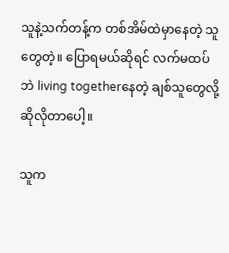သူနဲ့သက်တန့်က တစ်အိမ်ထဲမှာနေတဲ့ သူတွေတဲ့။ ပြောရမယ်ဆိုရင် လက်မထပ်ဘဲ living togetherနေတဲ့ ချစ်သူတွေလို့ဆိုလိုတာပေါ့။

သူက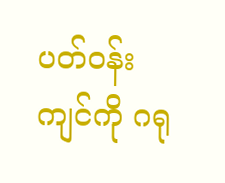ပတ်ဝန်းကျင်ကို ဂရု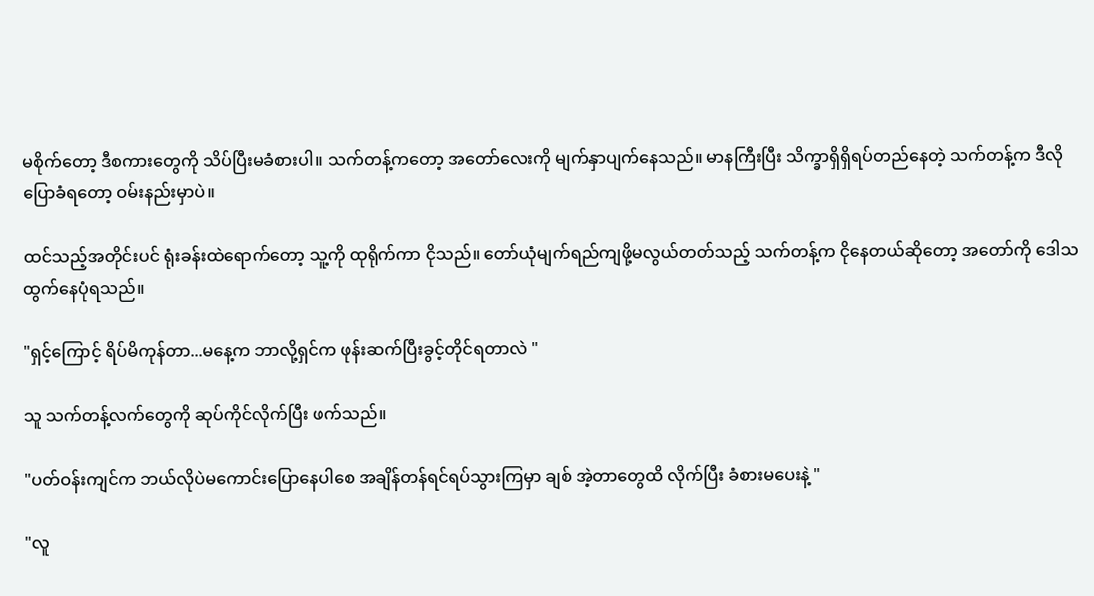မစိုက်တော့ ဒီစကားတွေကို သိပ်ပြီးမခံစားပါ။ သက်တန့်ကတော့ အတော်လေးကို မျက်နှာပျက်နေသည်။ မာနကြီးပြီး သိက္ခာရှိရှိရပ်တည်နေတဲ့ သက်တန့်က ဒီလိုပြောခံ‌ရတော့ ဝမ်းနည်းမှာပဲ။

ထင်သည့်အတိုင်းပင် ရုံးခန်းထဲရောက်တော့ သူ့ကို ထုရိုက်ကာ ငိုသည်။ တော်ယုံမျက်ရည်ကျဖို့မလွယ်တတ်သည့် သက်တန့်က ငိုနေတယ်ဆိုတော့ အတော်ကို ဒေါသထွက်နေပုံရသည်။

"ရှင့်ကြောင့် ရိပ်မိကုန်တာ...မနေ့က ဘာလို့ရှင်က ဖုန်းဆက်ပြီးခွင့်တိုင်ရတာလဲ "

သူ သက်တန့်လက်တွေကို ဆုပ်ကိုင်လိုက်ပြီး ဖက်သည်။

"ပတ်ဝန်းကျင်က ဘယ်လိုပဲမကောင်းပြောနေပါစေ အချိန်တန်ရင်ရပ်သွားကြမှာ ချစ် အဲ့တာတွေထိ လိုက်ပြီး ခံစားမပေးနဲ့ "

"လူ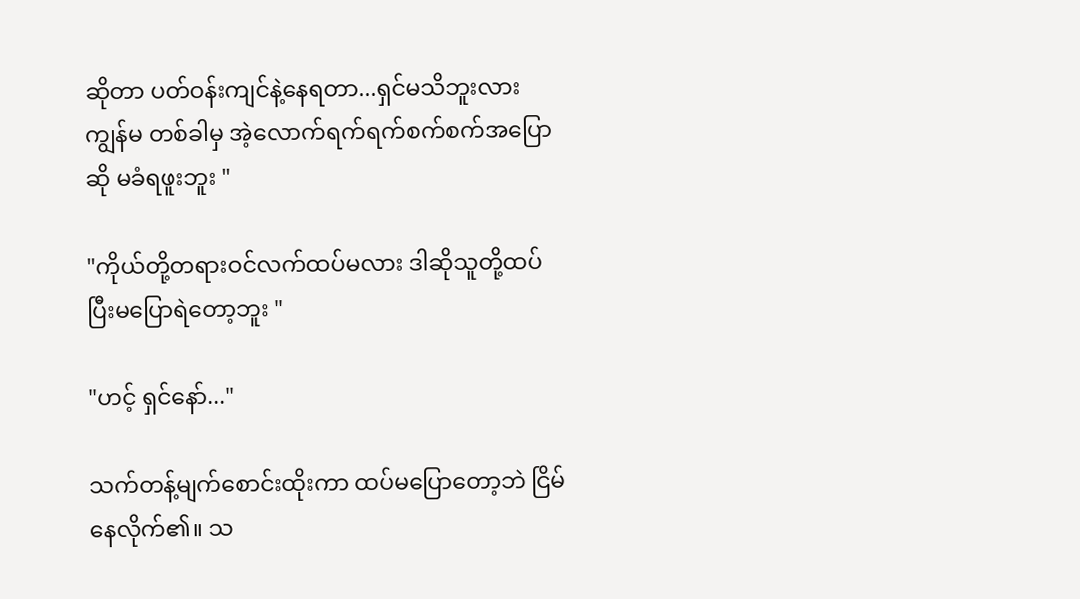ဆိုတာ ပတ်ဝန်းကျင်နဲ့နေရတာ...ရှင်မသိဘူးလား ကျွန်မ တစ်ခါမှ အဲ့လောက်ရက်ရက်စက်စက်အပြောဆို မခံရဖူးဘူး "

"ကိုယ်တို့တရားဝင်လက်ထပ်မလား ဒါဆိုသူတို့ထပ်ပြီးမပြောရဲတော့ဘူး "

"ဟင့် ရှင်နော်..."

သက်တန့်မျက်စောင်းထိုးကာ ထပ်မပြောတော့ဘဲ ငြိမ်နေလိုက်၏။ သ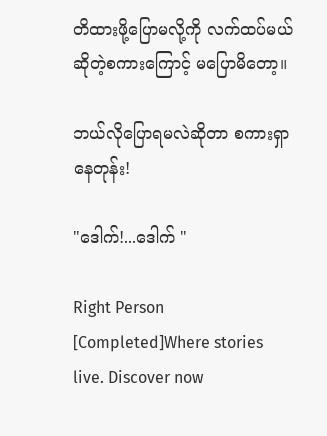တိထားဖို့ပြောမလို့ကို လက်ထပ်မယ်ဆိုတဲ့စကားကြောင့် မပြောမိတော့။

ဘယ်လိုပြောရမလဲဆိုတာ စကားရှာနေတုန်း!

"ဒေါက်!...ဒေါက် "

Right Person [Completed]Where stories live. Discover now